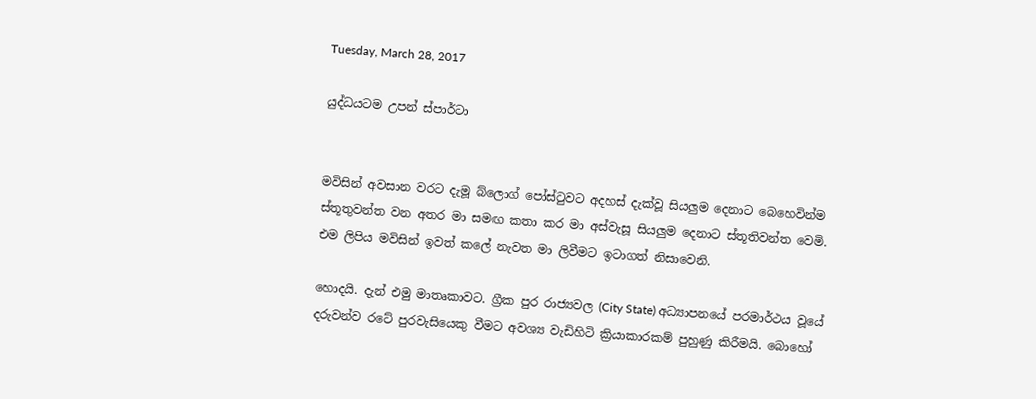Tuesday, March 28, 2017

යුද්ධයටම උපන් ස්පාර්ටා


මවිසින් අවසාන වරට දැමූ බ්ලොග් පෝස්ටුවට අදහස් දැක්වූ සියලුම දෙනාට බෙහෙවින්ම ස්තූතුවන්ත වන අතර මා සමඟ කතා කර මා අස්වැසූ සියලුම දෙනාට ස්තූතිවන්ත වෙමි. එම ලිපිය මවිසින් ඉවත් කලේ නැවත මා ලිවීමට ඉටාගත් නිසාවෙනි.

හොදයි. දැන් එමු මාතෘකාවට. ග්‍රීක පුර රාජ්‍යවල (City State) අධ්‍යාපනයේ පරමාර්ථය වූයේ දරුවන්ව රටේ පුරවැසියෙකු වීමට අවශ්‍ය වැඩිහිටි ක්‍රියාකාරකම් පුහුණු කිරීමයි. බොහෝ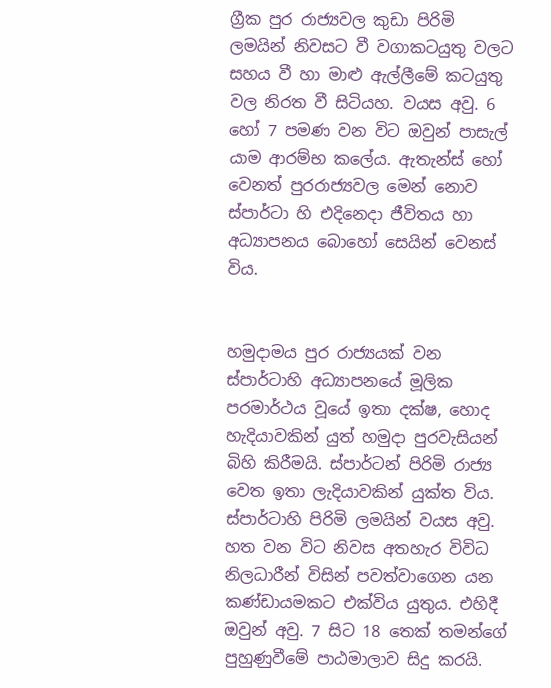ග්‍රීක පුර රාජ්‍යවල කුඩා පිරිමි ලමයින් නිවසට වී වගාකටයුතු වලට සහය වී හා මාළු ඇල්ලීමේ කටයුතු වල නිරත වී සිටියහ. වයස අවු. 6 හෝ 7 පමණ වන විට ඔවුන් පාසැල් යාම ආරම්භ කලේය. ඇතැන්ස් හෝ වෙනත් පුරරාජ්‍යවල මෙන් නොව ස්පාර්ටා හි එදිනෙදා ජීවිතය හා අධ්‍යාපනය බොහෝ සෙයින් වෙනස් විය.


හමුදාමය පුර රාජ්‍යයක් වන ස්පාර්ටාහි අධ්‍යාපනයේ මූලික පරමාර්ථය වූයේ ඉතා දක්ෂ, හොද හැදියාවකින් යුත් හමුදා පුරවැසියන් බිහි කිරීමයි. ස්පාර්ටන් පිරිමි රාජ්‍ය වෙත ඉතා ලැදියාවකින් යුක්ත විය. ස්පාර්ටාහි පිරිමි ලමයින් වයස අවු. හත වන විට නිවස අතහැර විවිධ නිලධාරීන් විසින් පවත්වාගෙන යන කණ්ඩායමකට එක්විය යුතුය. එහිදී ඔවුන් අවු. 7 සිට 18 තෙක් තමන්ගේ පුහුණුවීමේ පාඨමාලාව සිදු කරයි.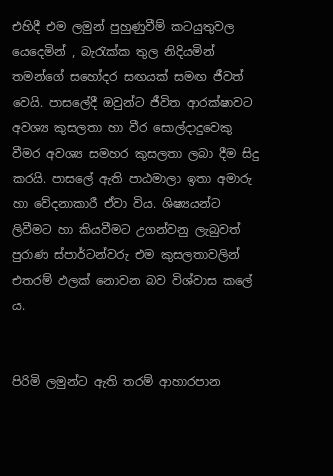එහිදී එම ලමුන් පුහුණුවීම් කටයුතුවල යෙදෙමින් , බැරැක්ක තුල නිදියමින් තමන්ගේ සහෝදර සඟයක් සමඟ ජීවත් වෙයි. පාසලේදී ඔවුන්ට ජීවිත ආරක්ෂාවට අවශ්‍ය කුසලතා හා වීර සොල්දාදුවෙකු වීමර අවශ්‍ය සමහර කුසලතා ලබා දීම සිදු කරයි. පාසලේ ඇති පාඨමාලා ඉතා අමාරු හා වේදනාකාරී ඒවා විය. ශිෂ්‍යයන්ට ලිවීමට හා කියවීමට උගන්වනු ලැබුවත් පුරාණ ස්පාර්ටන්වරු එම කුසලතාවලින් එතරම් ඵලක් නොවන බව විශ්වාස කලේ ය.


පිරිමි ලමුන්ට ඇති තරම් ආහාරපාන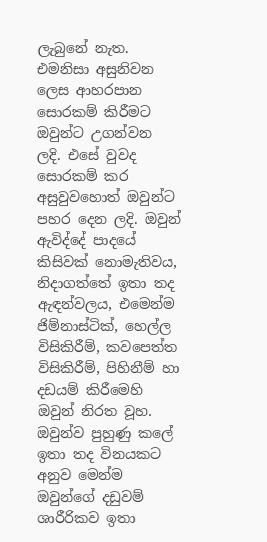ලැබුනේ නැත. එමනිසා අසුනිවන ලෙස ආහරපාන සොරකම් කිරීමට ඔවුන්ට උගන්වන ලදි. එසේ වුවද සොරකම් කර අසුවුවහොත් ඔවුන්ට පහර දෙන ලදි. ඔවුන් ඇවිද්දේ පාදයේ කිසිවක් නොමැතිවය, නිදාගත්තේ ඉතා තද ඇඳන්වලය, එමෙන්ම ජිම්නාස්ටික්, හෙල්ල විසිකිරීම්, කවපෙත්ත විසිකිරීම්, පිහිනීම් හා දඩයම් කිරීමෙහි ඔවුන් නිරත වූහ. ඔවුන්ව පුහුණු කලේ ඉතා තද විනයකට අනුව මෙන්ම ඔවුන්ගේ දඩුවම් ශාරීරිකව ඉතා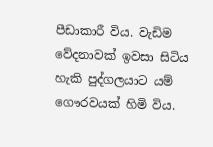පීඩාකාරී විය. වැඩිම වේදනාවක් ඉවසා සිටිය හැකි පුද්ගලයාට යම් ගෞරවයක් හිමි විය.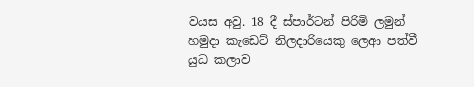වයස අවු. 18 දී ස්පාර්ටන් පිරිමි ලමුන් හමුදා කැඩෙට් නිලදාරියෙකු ලෙආ පත්වී යුධ කලාව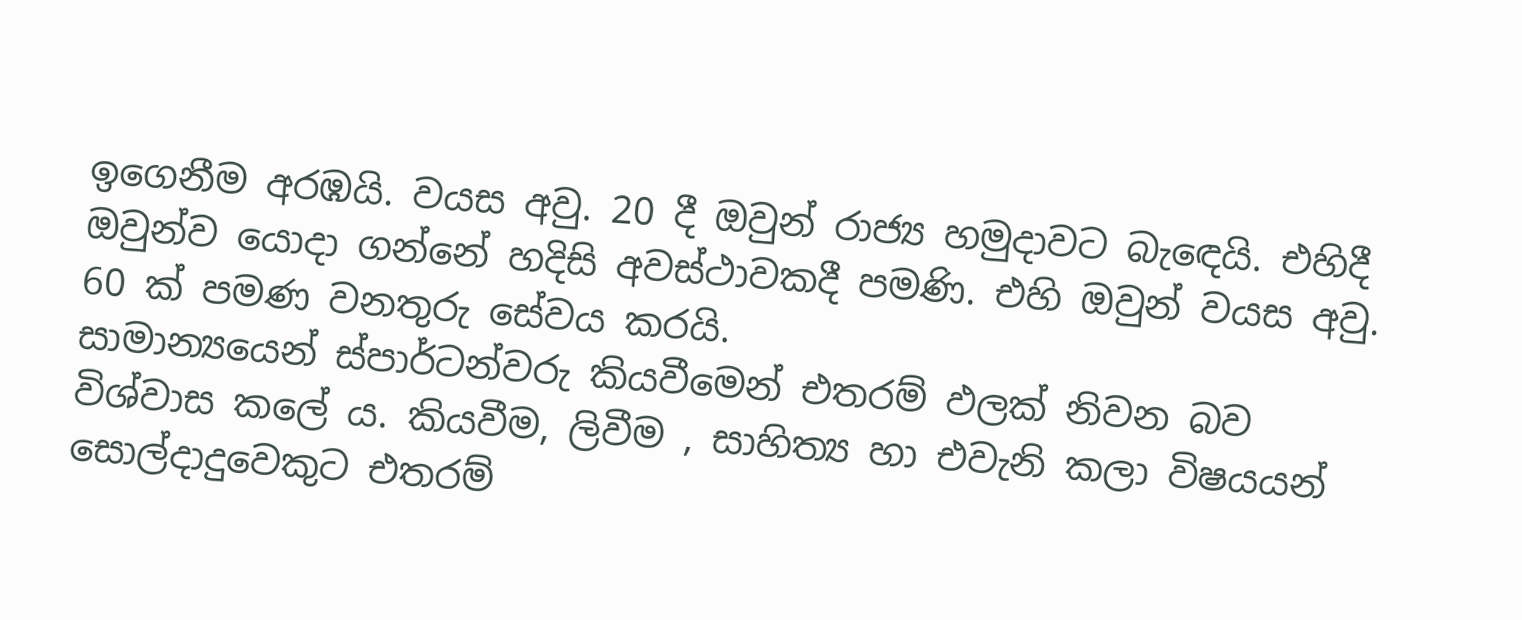ඉගෙනීම අරඹයි. වයස අවු. 20 දී ඔවුන් රාජ්‍ය හමුදාවට බැඳෙයි. එහිදී ඔවුන්ව යොදා ගන්නේ හදිසි අවස්ථාවකදී පමණි. එහි ඔවුන් වයස අවු. 60 ක් පමණ වනතුරු සේවය කරයි.
සාමාන්‍යයෙන් ස්පාර්ටන්වරු කියවීමෙන් එතරම් ඵලක් නිවන බව විශ්වාස කලේ ය. කියවීම, ලිවීම , සාහිත්‍ය හා එවැනි කලා විෂයයන් සොල්දාදුවෙකුට එතරම්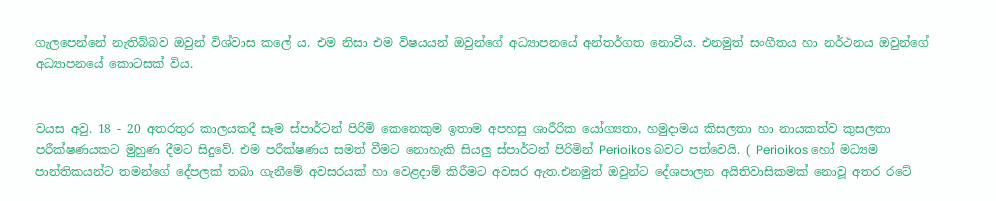ගැලපෙන්නේ නැතිබ්බව ඔවුන් විශ්වාස කලේ ය. එම නිසා එම විෂයයන් ඔවුන්ගේ අධ්‍යාපනයේ අන්තර්ගත නොවීය. එනමුත් සංගීතය හා නර්ථනය ඔවුන්ගේ අධ්‍යාපනයේ කොටසක් විය.


වයස අවු. 18 - 20 අතරතුර කාලයකදී සෑම ස්පාර්ටන් පිරිමි කෙනෙකුම ඉතාම අපහසු ශාරීරික යෝග්‍යතා, හමුදාමය කිසලතා හා නායකත්ව කුසලතා පරීක්ෂණයකට මුහුණ දීමට සිදුවේ. එම පරීක්ෂණය සමත් වීමට නොහැකි සියලු ස්පාර්ටන් පිරිමින් Perioikos බවට පත්වෙයි. ( Perioikos හෝ මධ්‍යම පාන්තිකයන්ට තමන්ගේ දේපලක් තබා ගැනීමේ අවසරයක් හා වෙළදාම් කිරීමට අවසර ඇත.එනමුත් ඔවුන්ට දේශපාලන අයිතිවාසිකමක් නොවූ අතර රටේ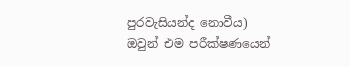පුරවැසියන්ද නොවීය)
ඔවුන් එම පරීක්ෂණයෙන්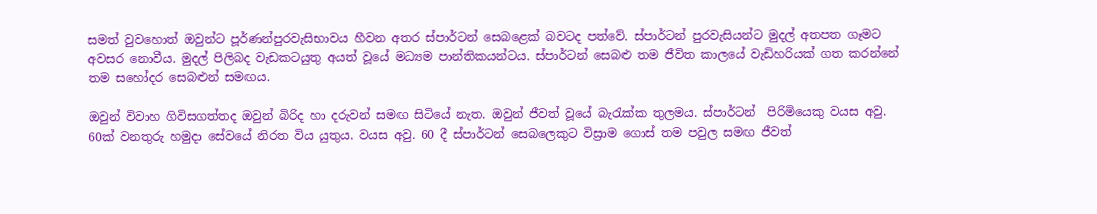සමත් වුවහොත් ඔවුන්ට පූර්ණන්පුරවැසිභාවය හීවන අතර ස්පාර්ටන් සෙබළෙක් බවටද පත්වේ. ස්පාර්ටන් පුරවැසියන්ට මුදල් අතපත ගෑමට අවසර නොවීය. මුදල් පිලිබද වැඩකටයුතු අයත් වූයේ මධ්‍යම පාන්තිකයන්ටය. ස්පාර්ටන් සෙබළු තම ජීවිත කාලයේ වැඩිහරියක් ගත කරන්නේ තම සහෝදර සෙබළුන් සමඟය.

ඔවුන් විවාහ ගිවිසගත්තද ඔවුන් බිරිද හා දරුවන් සමඟ සිටියේ නැත. ඔවුන් ජීවත් වූයේ බැරැක්ක තුලමය. ස්පාර්ටන්  පිරිමියෙකු වයස අවු. 60ක් වනතුරු හමුදා සේවයේ නිරත විය යුතුය. වයස අවු. 60 දී ස්පාර්ටන් සෙබලෙකුට විස්‍රාම ගොස් තම පවුල සමඟ ජීවත්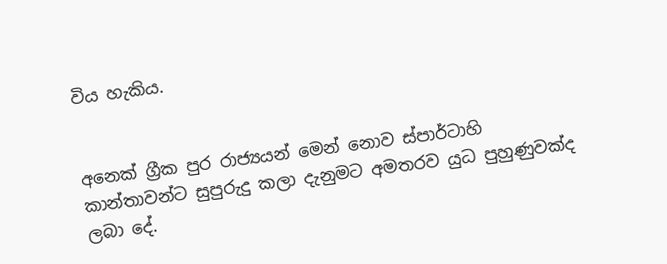විය හැකිය.


අනෙක් ග්‍රීක පුර රාජ්‍යයන් මෙන් නොව ස්පාර්ටාහි කාන්තාවන්ට සුපුරුදු කලා දැනුමට අමතරව යුධ පුහුණුවක්ද ලබා දේ.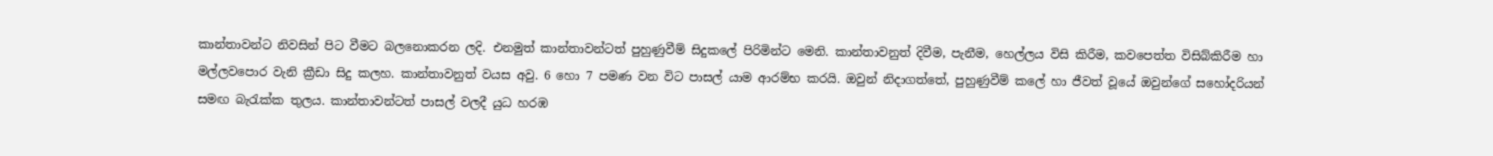කාන්තාවන්ට නිවසින් පිට වීමට බලනොකරන ලදි. එනමුත් කාන්තාවන්ටත් පුහුණුවීම් සිදුකලේ පිරිමින්ට මෙනි. කාන්තාවනුත් දිවීම, පැනීම, හෙල්ලය විසි කිරීම, කවපෙත්ත විසිබ්කිරීම හා මල්ලවපොර වැනි ක්‍රීඩා සිදු කලහ. කාන්තාවනුත් වයස අවු. 6 හො 7 පමණ වන විට පාසල් යාම ආරම්භ කරයි. ඔවුන් නිදාගත්තේ, පුහුණුවීම් කලේ හා ජීවත් වූයේ ඔවුන්ගේ සහෝදරියන් සමඟ බැරැක්ක තුලය. කාන්තාවන්ටත් පාසල් වලදී යුධ හරඹ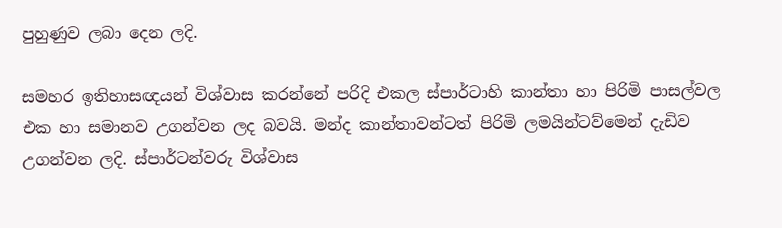පුහුණුව ලබා දෙන ලදි.

සමහර ඉතිහාසඥයන් විශ්වාස කරන්නේ පරිදි එකල ස්පාර්ටාහි කාන්තා හා පිරිමි පාසල්වල එක හා සමානව උගන්වන ලද බවයි. මන්ද කාන්තාවන්ටත් පිරිමි ලමයින්ටව්මෙන් දැඩිව උගන්වන ලදි. ස්පාර්ටන්වරු විශ්වාස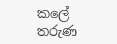කලේ තරුණ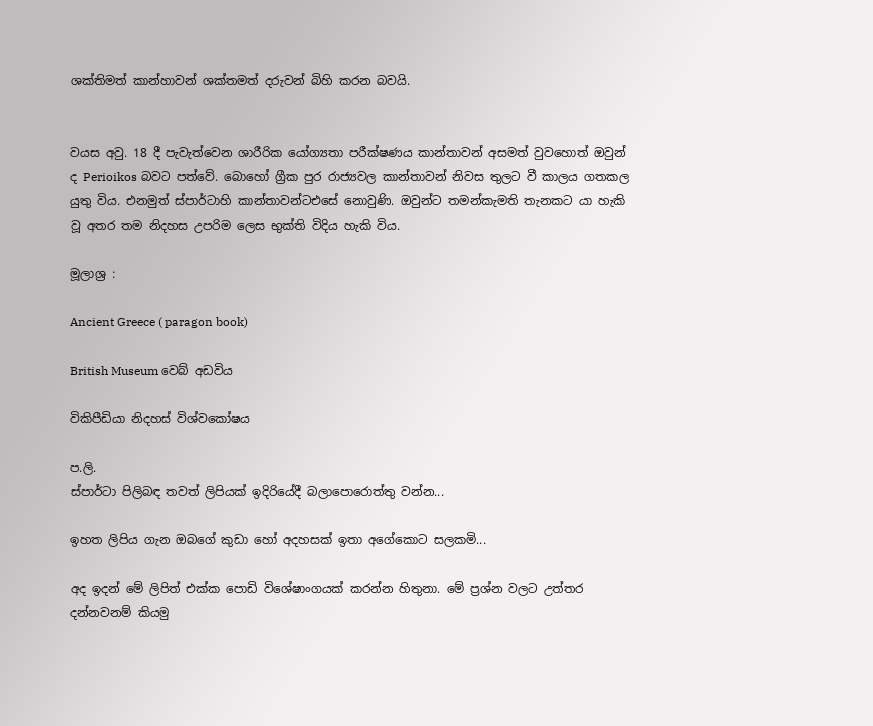ශක්තිමත් කාන්හාවන් ශක්තමත් දරුවන් බිහි කරන බවයි.


වයස අවු. 18 දී පැවැත්වෙන ශාරීරික යෝග්‍යතා පරීක්ෂණය කාන්තාවන් අසමත් වුවහොත් ඔවුන් ද Perioikos බවට පත්වේ. බොහෝ ග්‍රීක පුර රාජ්‍යවල කාන්තාවන් නිවස තුලට වී කාලය ගතකල යුතු විය. එනමුත් ස්පාර්ටාහි කාන්තාවන්ටඑසේ නොවුණි. ඔවුන්ට තමන්කැමති තැනකට යා හැකි වූ අතර තම නිදහස උපරිම ලෙස භුක්ති විදිය හැකි විය.

මූලාශ්‍ර :

Ancient Greece ( paragon book)

British Museum වෙබ් අඩවිය

විකිපීඩියා නිදහස් විශ්වකෝෂය

ප.ලි.
ස්පාර්ටා පිලිබඳ තවත් ලිපියක් ඉදිරියේදී බලාපොරොත්තු වන්න...

ඉහත ලිපිය ගැන ඔබගේ කුඩා හෝ අදහසක් ඉතා අගේකොට සලකමි...

අද ඉදන් මේ ලිපිත් එක්ක පොඩි විශේෂාංගයක් කරන්න හිතුනා. මේ ප්‍රශ්න වලට උත්තර දන්නවනම් කියමු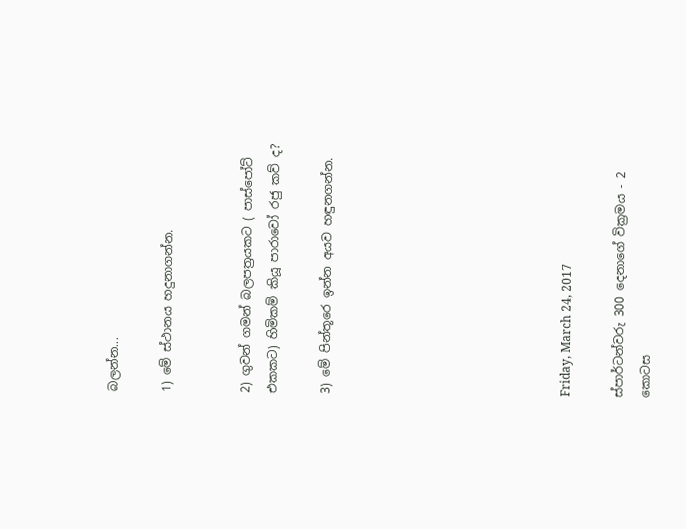බලන්න...

1) මේ ස්ථානය හදුනාගන්න.


2) ගුවන් ගමන් බලපත්‍රයකට ( පාස්පෝට් එකකට) හිමිකම් කියූ පාරාවෝ රජු කව් ද?

3) මේ පින්තූරෙ ඉන්න අයව හඳුනගන්න.








Friday, March 24, 2017

ස්පාර්ටන්වරු 300 දෙනාගේ වික්‍රමය - 2 කොටස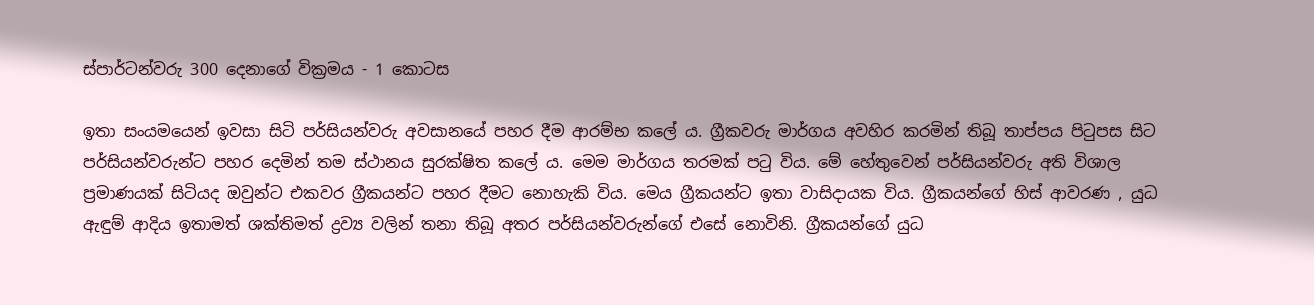ස්පාර්ටන්වරු 300 දෙනාගේ වික්‍රමය - 1 කොටස

ඉතා සංයමයෙන් ඉවසා සිටි පර්සියන්වරු අවසානයේ පහර දීම ආරම්භ කලේ ය. ග්‍රීකවරු මාර්ගය අවහිර කරමින් තිබූ තාප්පය පිටුපස සිට පර්සියන්වරුන්ට පහර දෙමින් තම ස්ථානය සුරක්ෂිත කලේ ය. මෙම මාර්ගය තරමක් පටු විය. මේ හේතුවෙන් පර්සියන්වරු අති විශාල ප්‍රමාණයක් සිටියද ඔවුන්ට එකවර ග්‍රීකයන්ට පහර දීමට නොහැකි විය. මෙය ග්‍රීකයන්ට ඉතා වාසිදායක විය. ග්‍රීකයන්ගේ හිස් ආවරණ , යුධ ඇඳුම් ආදිය ඉතාමත් ශක්තිමත් ද්‍රව්‍ය වලින් තනා තිබූ අතර පර්සියන්වරුන්ගේ එසේ නොවිනි. ග්‍රීකයන්ගේ යුධ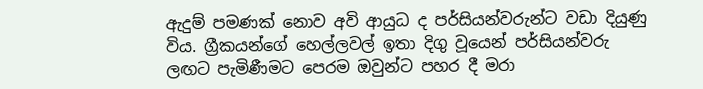ඇදුම් පමණක් නොව අවි ආයුධ ද පර්සියන්වරුන්ට වඩා දියුණු විය. ග්‍රීකයන්ගේ හෙල්ලවල් ඉතා දිගු වූයෙන් පර්සියන්වරු ලඟට පැමිණීමට පෙරම ඔවුන්ට පහර දී මරා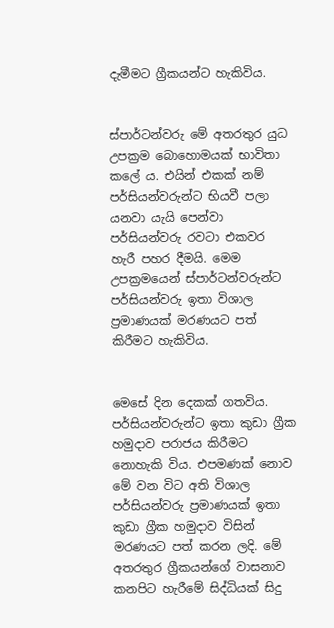දැමීමට ග්‍රීකයන්ට හැකිවිය.


ස්පාර්ටන්වරු මේ අතරතුර යුධ උපක්‍රම බොහොමයක් භාවිතා කලේ ය. එයින් එකක් නම් පර්සියන්වරුන්ට භියවී පලා යනවා යැයි පෙන්වා පර්සියන්වරු රවටා එකවර හැරී පහර දීමයි. මෙම උපක්‍රමයෙන් ස්පාර්ටන්වරුන්ට පර්සියන්වරු ඉතා විශාල ප්‍රමාණයක් මරණයට පත් කිරීමට හැකිවිය.


මෙසේ දින දෙකක් ගතවිය. පර්සියන්වරුන්ට ඉතා කුඩා ග්‍රීක හමුදාව පරාජය කිරීමට නොහැකි විය. එපමණක් නොව මේ වන විට අති විශාල පර්සියන්වරු ප්‍රමාණයක් ඉතා කුඩා ග්‍රීක හමුදාව විසින් මරණයට පත් කරන ලදි. මේ අතරතුර ග්‍රීකයන්ගේ වාසනාව කනපිට හැරීමේ සිද්ධියක් සිදු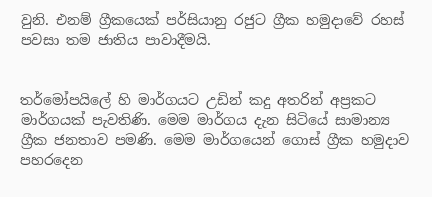වුනි. එනම් ග්‍රීකයෙක් පර්සියානු රජුට ග්‍රීක හමුදාවේ රහස් පවසා තම ජාතිය පාවාදීමයි.


තර්මෝපයිලේ හි මාර්ගයට උඩින් කදු අතරින් අප්‍රකට මාර්ගයක් පැවතිණි. මෙම මාර්ගය දැන සිටියේ සාමාන්‍ය ග්‍රීක ජනතාව පමණි. මෙම මාර්ගයෙන් ගොස් ග්‍රීක හමුදාව පහරදෙන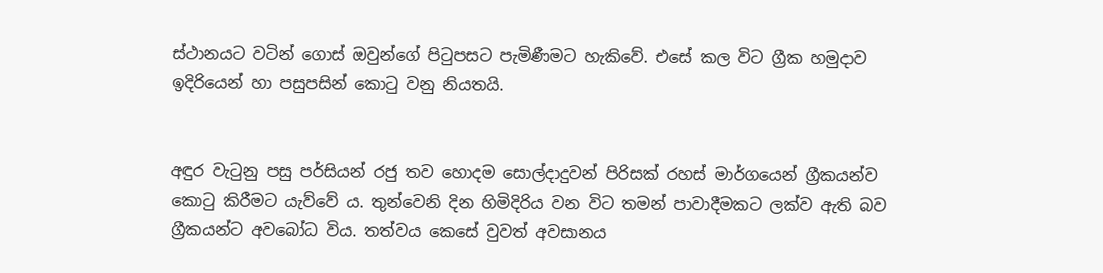ස්ථානයට වටින් ගොස් ඔවුන්ගේ පිටුපසට පැමිණීමට හැකිවේ. එසේ කල විට ග්‍රීක හමුදාව ඉදිරියෙන් හා පසුපසින් කොටු වනු නියතයි.


අඳුර වැටුනු පසු පර්සියන් රජු තව හොදම සොල්දාදුවන් පිරිසක් රහස් මාර්ගයෙන් ග්‍රීකයන්ව කොටු කිරීමට යැව්වේ ය. තුන්වෙනි දින හිමිදිරිය වන විට තමන් පාවාදීමකට ලක්ව ඇති බව ග්‍රීකයන්ට අවබෝධ විය. තත්වය කෙසේ වුවත් අවසානය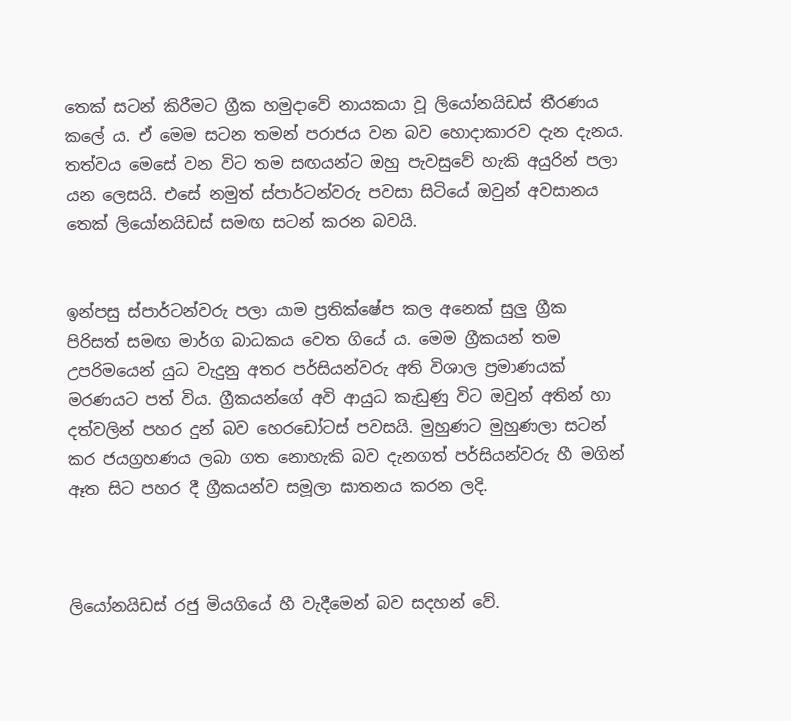තෙක් සටන් කිරීමට ග්‍රීක හමුදාවේ නායකයා වූ ලියෝනයිඩස් තීරණය කලේ ය. ඒ මෙම සටන තමන් පරාජය වන බව හොදාකාරව දැන දැනය. තත්වය මෙසේ වන විට තම සඟයන්ට ඔහු පැවසුවේ හැකි අයුරින් පලා යන ලෙසයි. එසේ නමුත් ස්පාර්ටන්වරු පවසා සිටියේ ඔවුන් අවසානය තෙක් ලියෝනයිඩස් සමඟ සටන් කරන බවයි.


ඉන්පසු ස්පාර්ටන්වරු පලා යාම ප්‍රතික්ෂේප කල අනෙක් සුලු ග්‍රීක පිරිසත් සමඟ මාර්ග බාධකය වෙත ගියේ ය. මෙම ග්‍රීකයන් තම උපරිමයෙන් යුධ වැදුනු අතර පර්සියන්වරු අති විශාල ප්‍රමාණයක් මරණයට පත් විය. ග්‍රීකයන්ගේ අවි ආයුධ කැඩුණු විට ඔවුන් අතින් හා දත්වලින් පහර දුන් බව හෙරඩෝටස් පවසයි. මුහුණට මුහුණලා සටන් කර ජයග්‍රහණය ලබා ගත නොහැකි බව දැනගත් පර්සියන්වරු හී මගින් ඈත සිට පහර දී ග්‍රීකයන්ව සමූලා ඝාතනය කරන ලදි.



ලියෝනයිඩස් රජු මියගියේ හී වැදීමෙන් බව සදහන් වේ.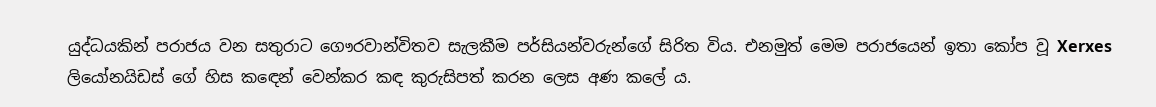යුද්ධයකින් පරාජය වන සතුරාට ගෞරවාන්විතව සැලකීම පර්සියන්වරුන්ගේ සිරිත විය. එනමුත් මෙම පරාජයෙන් ඉතා කෝප වූ Xerxes ලියෝනයිඩස් ගේ හිස කඳෙන් වෙන්කර කඳ කුරුසිපත් කරන ලෙස අණ කලේ ය.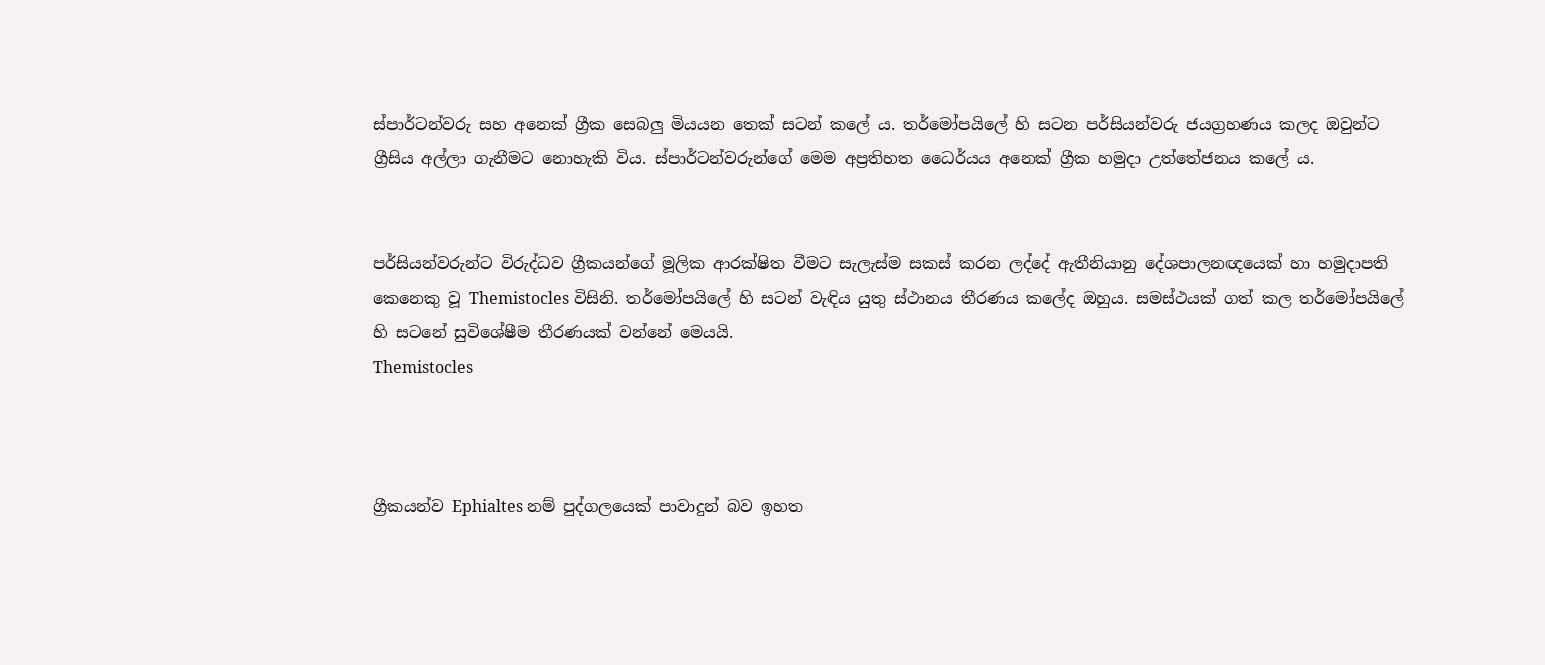ස්පාර්ටන්වරු සහ අනෙක් ග්‍රීක සෙබලු මියයන තෙක් සටන් කලේ ය. තර්මෝපයිලේ හි සටන පර්සියන්වරු ජයග්‍රහණය කලද ඔවුන්ට ග්‍රීසිය අල්ලා ගැනීමට නොහැකි විය. ස්පාර්ටන්වරුන්ගේ මෙම අප්‍රතිහත ධෛර්යය අනෙක් ග්‍රීක හමුදා උත්තේජනය කලේ ය.


පර්සියන්වරුන්ට විරුද්ධව ග්‍රීකයන්ගේ මූලික ආරක්ෂිත වීමට සැලැස්ම සකස් කරන ලද්දේ ඇතීනියානු දේශපාලනඥයෙක් හා හමුදාපති කෙනෙකු වූ Themistocles විසිනි. තර්මෝපයිලේ හි සටන් වැඳිය යුතු ස්ථානය තීරණය කලේද ඔහුය. සමස්ථයක් ගත් කල තර්මෝපයිලේ හි සටනේ සුවිශේෂීම තීරණයක් වන්නේ මෙයයි.
Themistocles



ග්‍රීකයන්ව Ephialtes නම් පුද්ගලයෙක් පාවාදුන් බව ඉහත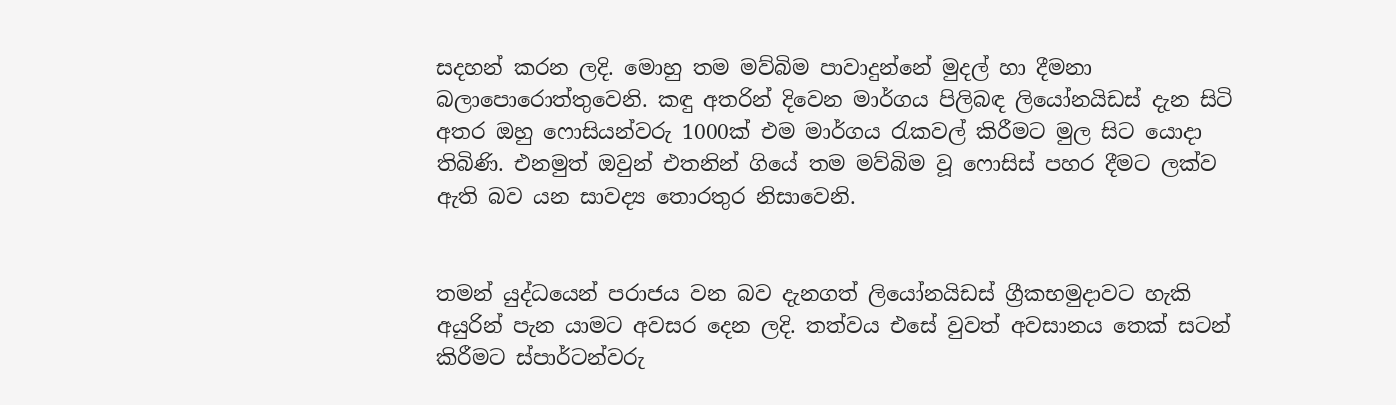සදහන් කරන ලදි. මොහු තම මව්බිම පාවාදුන්නේ මුදල් හා දීමනා බලාපොරොත්තුවෙනි. කඳු අතරින් දිවෙන මාර්ගය පිලිබඳ ලියෝනයිඩස් දැන සිටි අතර ඔහු ෆොසියන්වරු 1000ක් එම මාර්ගය රැකවල් කිරීමට මුල සිට යොදා තිබිණි. එනමුත් ඔවුන් එතනින් ගියේ තම මව්බිම වූ ෆොසිස් පහර දීමට ලක්ව ඇති බව යන සාවද්‍ය තොරතුර නිසාවෙනි.


තමන් යුද්ධයෙන් පරාජය වන බව දැනගත් ලියෝනයිඩස් ග්‍රීකභමුදාවට හැකි අයුරින් පැන යාමට අවසර දෙන ලදි. තත්වය එසේ වුවත් අවසානය තෙක් සටන් කිරීමට ස්පාර්ටන්වරු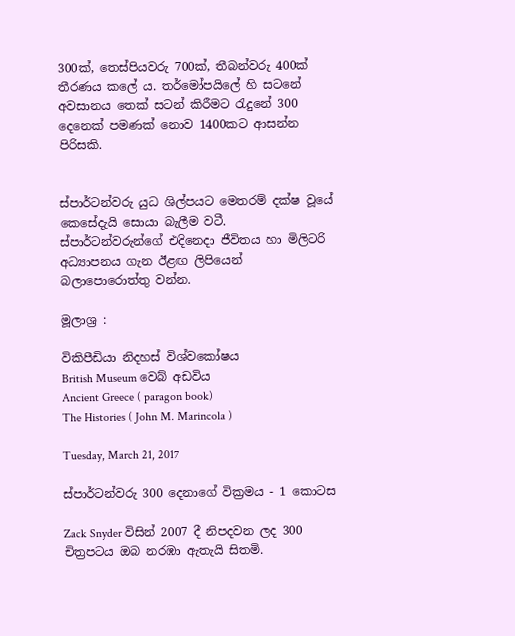300ක්, තෙස්පියවරු 700ක්, තීබන්වරු 400ක් තීරණය කලේ ය. තර්මෝපයිලේ හි සටනේ අවසානය තෙක් සටන් කිරීමට රැදුනේ 300 දෙනෙක් පමණක් නොව 1400කට ආසන්න පිරිසකි.


ස්පාර්ටන්වරු යුධ ශිල්පයට මෙතරම් දක්ෂ වූයේ කෙසේදැයි සොයා බැලීම වටී. ස්පාර්ටන්වරුන්ගේ එදිනෙදා ජීවිතය හා මිලිටරි අධ්‍යාපනය ගැන ඊළඟ ලිපියෙන් බලාපොරොත්තු වන්න.

මූලාශ්‍ර :

විකිපීඩියා නිදහස් විශ්වකෝෂය
British Museum වෙබ් අඩවිය
Ancient Greece ( paragon book)
The Histories ( John M. Marincola )

Tuesday, March 21, 2017

ස්පාර්ටන්වරු 300 දෙනාගේ වික්‍රමය - 1 කොටස

Zack Snyder විසින් 2007 දී නිපදවන ලද 300 චිත්‍රපටය ඔබ නරඹා ඇතැයි සිතමි.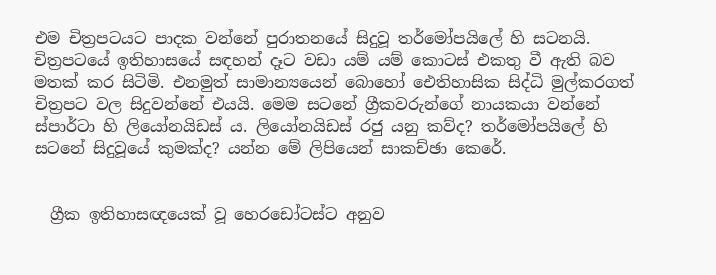එම චිත්‍රපටයට පාදක වන්නේ පුරාතනයේ සිදුවූ තර්මෝපයිලේ හි සටනයි. චිත්‍රපටයේ ඉතිහාසයේ සඳහන් දෑට වඩා යම් යම් කොටස් එකතු වී ඇති බව මතක් කර සිටිමි. එනමුත් සාමාන්‍යයෙන් බොහෝ ඓතිහාසික සිද්ධි මුල්කරගත් චිත්‍රපට වල සිදුවන්නේ එයයි. මෙම සටනේ ග්‍රීකවරුන්ගේ නායකයා වන්නේ ස්පාර්ටා හි ලියෝනයිඩස් ය. ලියෝනයිඩස් රජු යනු කව්ද? තර්මෝපයිලේ හි සටනේ සිදුවූයේ කුමක්ද? යන්න මේ ලිපියෙන් සාකච්ඡා කෙරේ.


  ග්‍රීක ඉතිහාසඥයෙක් වූ හෙරඩෝටස්ට අනුව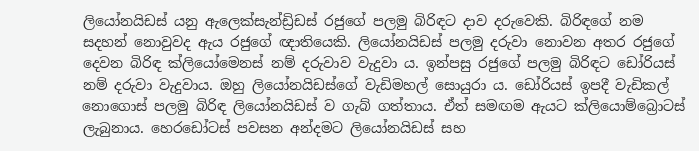ලියෝනයිඩස් යනු ඇලෙක්සැන්ඩ්‍රිඩස් රජුගේ පලමු බිරිඳට දාව දරුවෙකි. බිරිඳගේ නම සදහන් නොවුවද ඇය රජුගේ ඥාතියෙකි. ලියෝනයිඩස් පලමු දරුවා නොවන අතර රජුගේ දෙවන බිරිඳ ක්ලියෝමෙනස් නම් දරුවාව වැදුවා ය. ඉන්පසු රජුගේ පලමු බිරිඳට ඩෝරියස් නම් දරුවා වැදුවාය. ඔහු ලියෝනයිඩස්ගේ වැඩිමහල් සොයුරා ය. ඩෝරියස් ඉපදී වැඩිකල් නොගොස් පලමු බිරිඳ ලියෝනයිඩස් ව ගැබ් ගත්තාය. ඒත් සමඟම ඇයට ක්ලියොම්බ්‍රොටස් ලැබුනාය. හෙරඩෝටස් පවසන අන්දමට ලියෝනයිඩස් සහ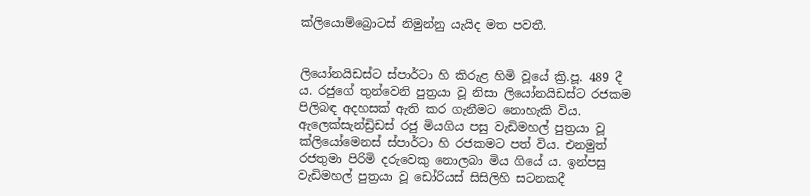ක්ලියොම්බ්‍රොටස් නිමුන්නු යැයිද මත පවතී.


ලියෝනයිඩස්ට ස්පාර්ටා හි කිරුළ හිමි වූයේ ක්‍රි.පූ. 489 දී ය. රජුගේ තුන්වෙනි පුත්‍රයා වූ නිසා ලියෝනයිඩස්ට රජකම පිලිබඳ අදහසක් ඇති කර ගැනීමට නොහැකි විය. ඇලෙක්සැන්ඩ්‍රිඩස් රජු මියගිය පසු වැඩිමහල් පුත්‍රයා වූ ක්ලියෝමෙනස් ස්පාර්ටා හි රජකමට පත් විය. එනමුත් රජතුමා පිරිමි දරුවෙකු නොලබා මිය ගියේ ය. ඉන්පසු වැඩිමහල් පුත්‍රයා වූ ඩෝරියස් සිසිලිහි සටනකදී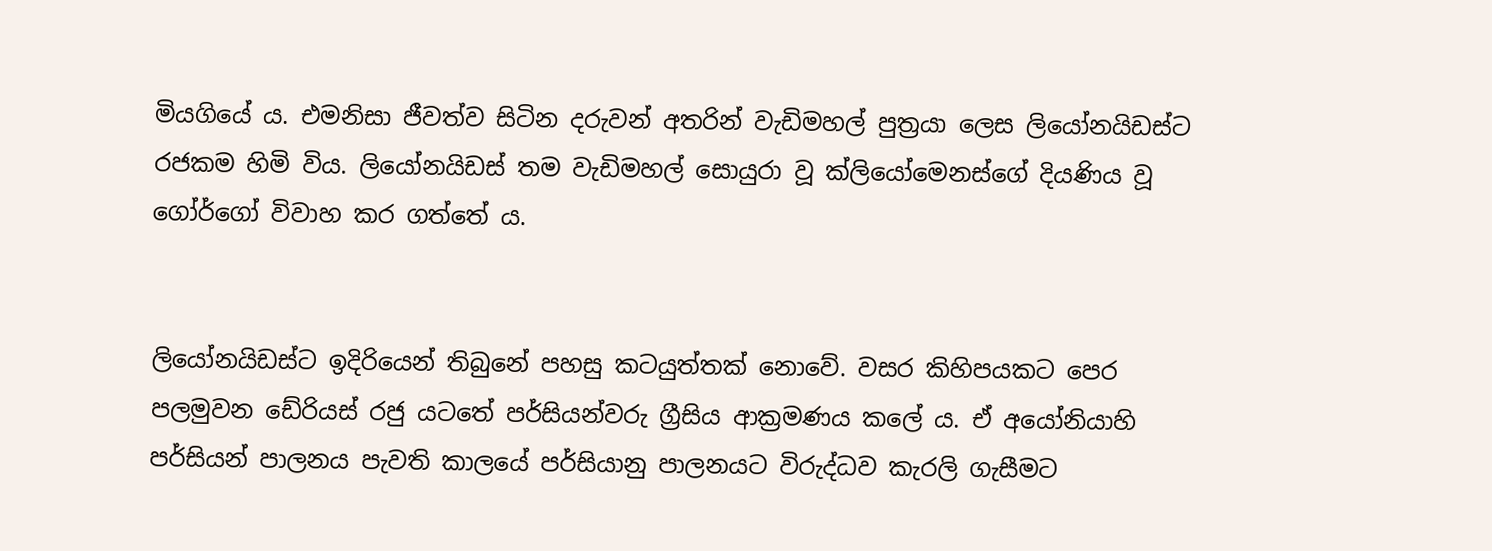මියගියේ ය. එමනිසා ජීවත්ව සිටින දරුවන් අතරින් වැඩිමහල් පුත්‍රයා ලෙස ලියෝනයිඩස්ට රජකම හිමි විය. ලියෝනයිඩස් තම වැඩිමහල් සොයුරා වූ ක්ලියෝමෙනස්ගේ දියණිය වූ ගෝර්ගෝ විවාහ කර ගත්තේ ය.


ලියෝනයිඩස්ට ඉදිරියෙන් තිබුනේ පහසු කටයුත්තක් නොවේ. වසර කිහිපයකට පෙර පලමුවන ඩේරියස් රජු යටතේ පර්සියන්වරු ග්‍රීසිය ආක්‍රමණය කලේ ය. ඒ අයෝනියාහි පර්සියන් පාලනය පැවති කාලයේ පර්සියානු පාලනයට විරුද්ධව කැරලි ගැසීමට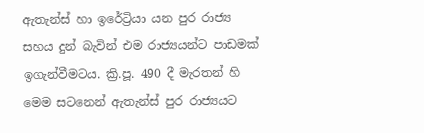ඇතැන්ස් හා ඉරේට්‍රියා යන පුර රාජ්‍ය සහය දුන් බැවින් එම රාජ්‍යයන්ට පාඩමක් ඉගැන්වීමටය. ක්‍රි.පූ. 490 දී මැරතන් හි මෙම සටනෙන් ඇතැන්ස් පුර රාජ්‍යයට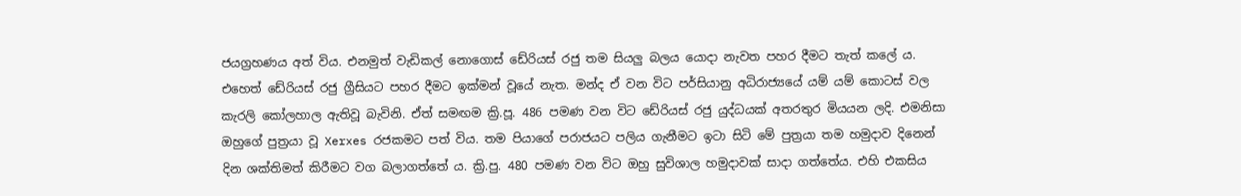ජයග්‍රහණය අත් විය. එනමුත් වැඩිකල් නොගොස් ඩේරියස් රජු තම සියලු බලය යොදා නැවත පහර දීමට තැත් කලේ ය. එහෙත් ඩේරියස් රජු ග්‍රීසියට පහර දීමට ඉක්මන් වූයේ නැත. මන්ද ඒ වන විට පර්සියානු අධිරාජ්‍යයේ යම් යම් කොටස් වල කැරලි කෝලහාල ඇතිවූ බැවිනි. ඒත් සමඟම ක්‍රි.පූ. 486 පමණ වන විට ඩේරියස් රජු යුද්ධයක් අතරතුර මියයන ලදි. එමනිසා ඔහුගේ පුත්‍රයා වූ Xerxes රජකමට පත් විය. තම පියාගේ පරාජයට පලිය ගැනීමට ඉටා සිටි මේ පුත්‍රයා තම හමුදාව දිනෙන් දින ශක්තිමත් කිරීමට වග බලාගත්තේ ය. ක්‍රි.පු. 480 පමණ වන විට ඔහු සුවිශාල හමුදාවක් සාදා ගත්තේය. එහි එකසිය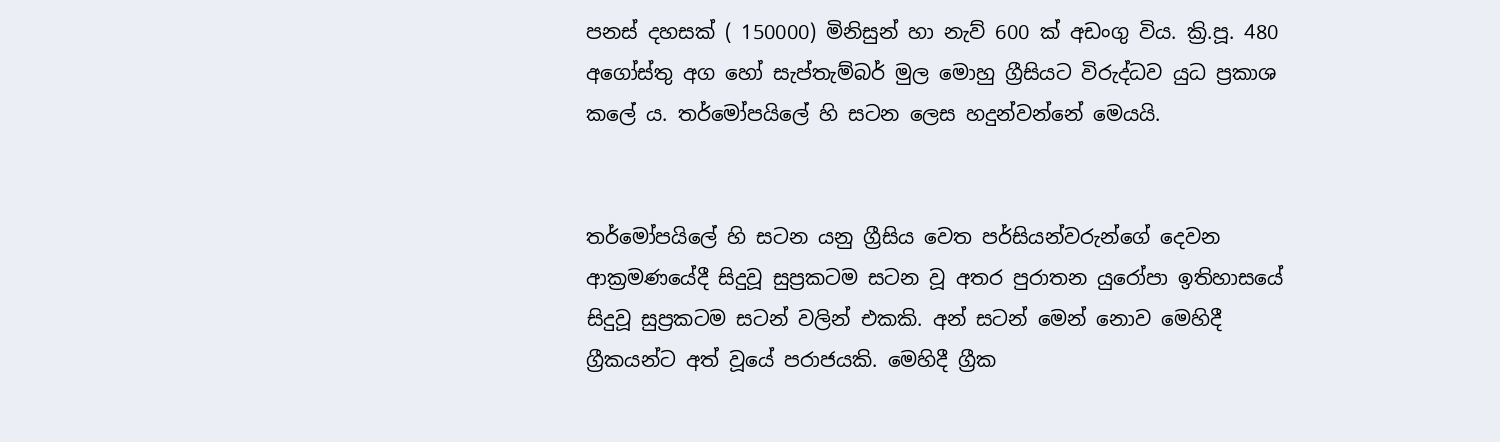පනස් දහසක් ( 150000) මිනිසුන් හා නැව් 600 ක් අඩංගු විය. ක්‍රි.පූ. 480 අගෝස්තු අග හෝ සැප්තැම්බර් මුල මොහු ග්‍රීසියට විරුද්ධව යුධ ප්‍රකාශ කලේ ය. තර්මෝපයිලේ හි සටන ලෙස හදුන්වන්නේ මෙයයි.


තර්මෝපයිලේ හි සටන යනු ග්‍රීසිය වෙත පර්සියන්වරුන්ගේ දෙවන ආක්‍රමණයේදී සිදුවූ සුප්‍රකටම සටන වූ අතර පුරාතන යුරෝපා ඉතිහාසයේ සිදුවූ සුප්‍රකටම සටන් වලින් එකකි. අන් සටන් මෙන් නොව මෙහිදී ග්‍රීකයන්ට අත් වූයේ පරාජයකි. මෙහිදී ග්‍රීක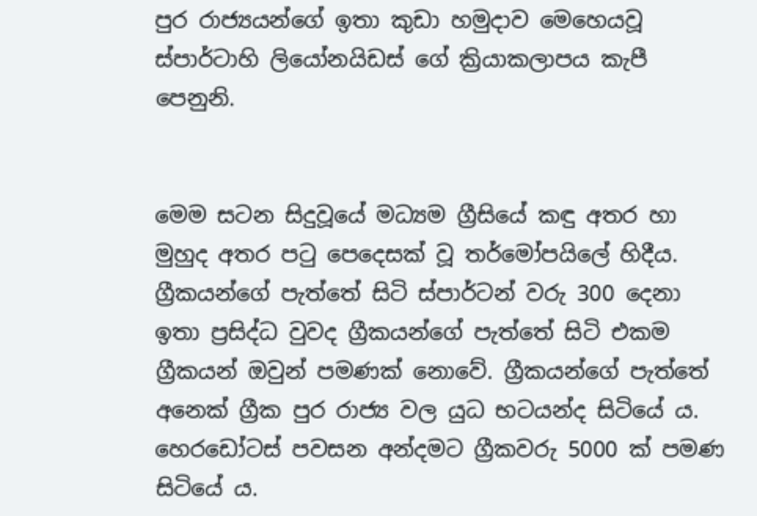පුර රාජ්‍යයන්ගේ ඉතා කුඩා හමුදාව මෙහෙයවූ ස්පාර්ටාහි ලියෝනයිඩස් ගේ ක්‍රියාකලාපය කැපී පෙනුනි.


මෙම සටන සිදුවූයේ මධ්‍යම ග්‍රීසියේ කඳු අතර හා මුහුද අතර පටු පෙදෙසක් වූ තර්මෝපයිලේ හිදීය. ග්‍රීකයන්ගේ පැත්තේ සිටි ස්පාර්ටන් වරු 300 දෙනා ඉතා ප්‍රසිද්ධ වුවද ග්‍රීකයන්ගේ පැත්තේ සිටි එකම ග්‍රීකයන් ඔවුන් පමණක් නොවේ. ග්‍රීකයන්ගේ පැත්තේ අනෙක් ග්‍රීක පුර රාජ්‍ය වල යුධ භටයන්ද සිටියේ ය. හෙරඩෝටස් පවසන අන්දමට ග්‍රීකවරු 5000 ක් පමණ සිටියේ ය.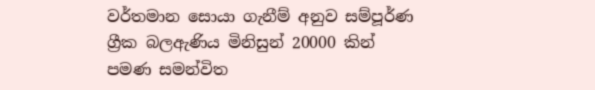වර්තමාන සොයා ගැනීම් අනුව සම්පූර්ණ ග්‍රීක බලඇණිය මිනිසුන් 20000 කින් පමණ සමන්විත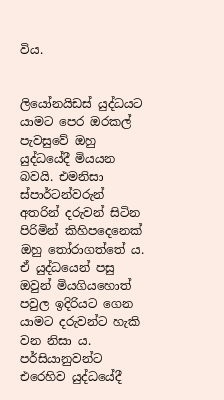විය.


ලියෝනයිඩස් යුද්ධයට යාමට පෙර ඔරකල් පැවසුවේ ඔහු යුද්ධයේදී මියයන බවයි. එමනිසා ස්පාර්ටන්වරුන් අතරින් දරුවන් සිටින පිරිමින් කිහිපදෙනෙක් ඔහු තෝරාගත්තේ ය. ඒ යුද්ධයෙන් පසු ඔවුන් මියගියහොත් පවුල ඉදිරියට ගෙන යාමට දරුවන්ට හැකි වන නිසා ය. පර්සියානුවන්ට එරෙහිව යුද්ධයේදී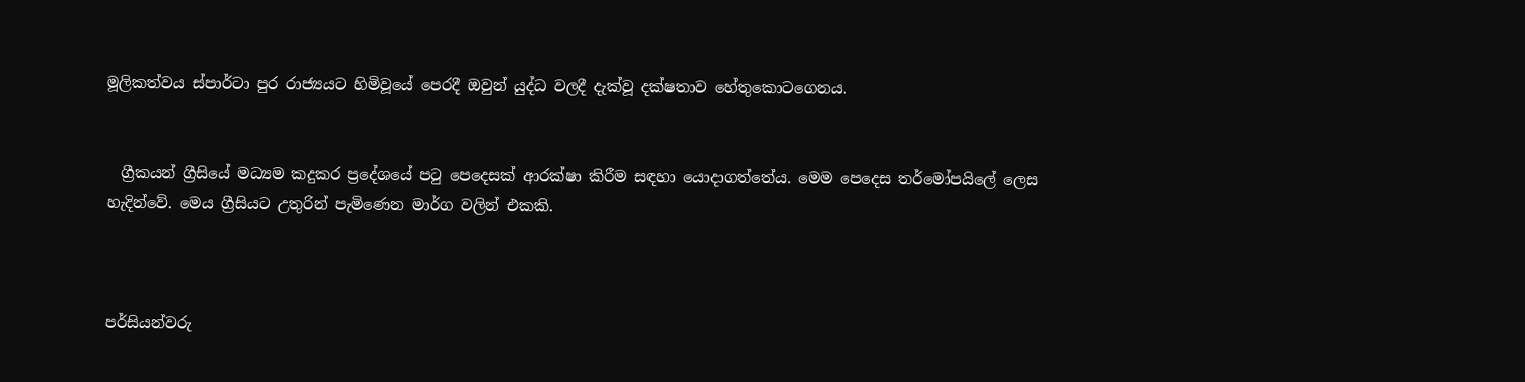මූලිකත්වය ස්පාර්ටා පුර රාජ්‍යයට හිමිවූයේ පෙරදී ඔවුන් යුද්ධ වලදී දැක්වූ දක්ෂතාව හේතුකොටගෙනය.


  ග්‍රීකයන් ග්‍රීසියේ මධ්‍යම කදුකර ප්‍රදේශයේ පටු පෙදෙසක් ආරක්ෂා කිරීම සඳහා යොදාගත්තේය. මෙම පෙදෙස තර්මෝපයිලේ ලෙස හැදින්වේ. මෙය ග්‍රීසියට උතුරින් පැමිණෙන මාර්ග වලින් එකකි.



පර්සියන්වරු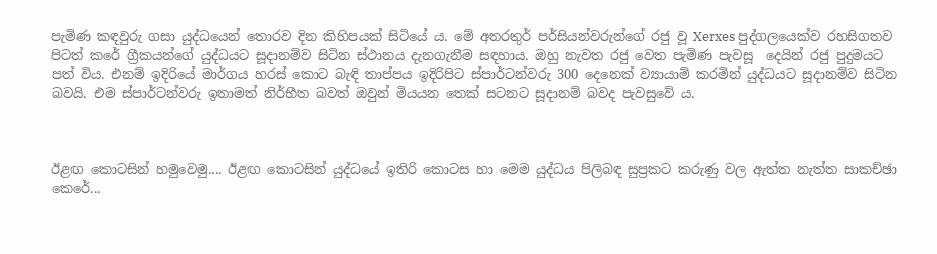පැමිණ කඳවුරු ගසා යුද්ධයෙන් තොරව දින කිහිපයක් සිටියේ ය. මේ අතරතුර් පර්සියන්වරුන්ගේ රජු වූ Xerxes පුද්ගලයෙක්ව රහසිගතව පිටත් කරේ ග්‍රීකයන්ගේ යුද්ධයට සූදානම්ව සිටින ස්ථානය දැනගැනීම සඳහාය. ඔහු නැවත රජු වෙත පැමිණ පැවසූ  දෙයින් රජු පුදුමයට පත් විය. එනම් ඉදිරියේ මාර්ගය හරස් කොට බැඳි තාප්පය ඉදිරිපිට ස්පාර්ටන්වරු 300 දෙනෙක් ව්‍යායාම් කරමින් යුද්ධයට සූදානම්ව සිටින බවයි. එම ස්පාර්ටන්වරු ඉතාමත් නිර්භීත බවත් ඔවුන් මියයන තෙක් සටනට සූදානම් බවද පැවසුවේ ය.



ඊළඟ කොටසින් හමුවෙමු.... ඊළඟ කොටසින් යුද්ධයේ ඉතිරි කොටස හා මෙම යුද්ධය පිලිබඳ සුප්‍රකට කරුණු වල ඇත්ත නැත්ත සාකච්ඡා කෙරේ...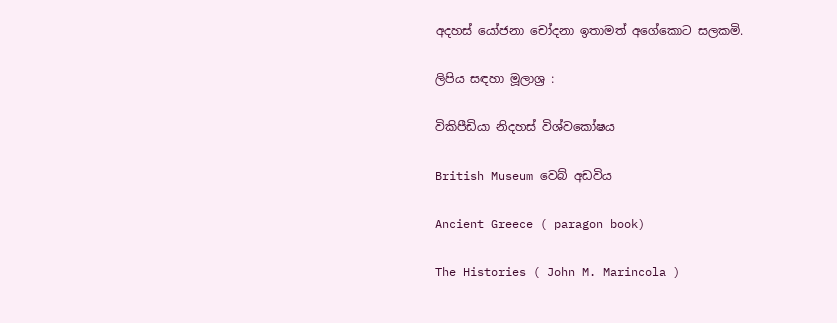අදහස් යෝජනා චෝදනා ඉතාමත් අගේකොට සලකමි.

ලිපිය සඳහා මූලාශ්‍ර :

විකිපීඩියා නිදහස් විශ්වකෝෂය

British Museum වෙබ් අඩවිය

Ancient Greece ( paragon book)

The Histories ( John M. Marincola )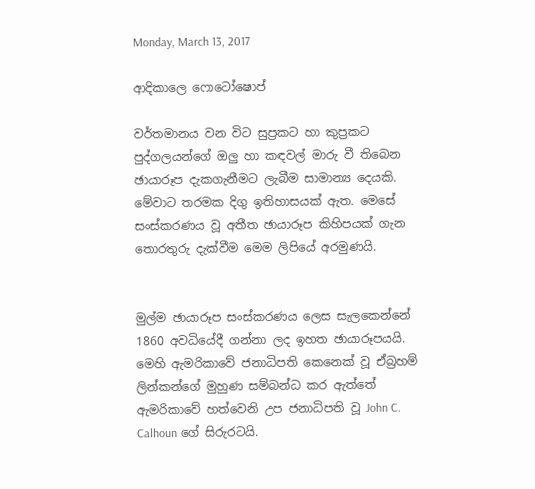Monday, March 13, 2017

ආදිකාලෙ ෆොටෝෂොප්

වර්තමානය වන විට සුප්‍රකට හා කුප්‍රකට පුද්ගලයන්ගේ ඔලු හා කඳවල් මාරු වී තිබෙන ඡායාරූප දැකගැනීමට ලැබීම සාමාන්‍ය දෙයකි. මේවාට තරමක දිගු ඉතිහාසයක් ඇත. මෙසේ සංස්කරණය වූ අතීත ඡායාරූප කිහිපයක් ගැන තොරතුරු දැක්වීම මෙම ලිපියේ අරමුණයි.


මුල්ම ඡායාරූප සංස්කරණය ලෙස සැලකෙන්නේ 1860 අවධියේදී ගන්නා ලද ඉහත ඡායාරූපයයි. මෙහි ඇමරිකාවේ ජනාධිපති කෙනෙක් වූ ඒබ්‍රහම් ලින්කන්ගේ මුහුණ සම්බන්ධ කර ඇත්තේ ඇමරිකාවේ හත්වෙනි උප ජනාධිපති වූ John C. Calhoun ගේ සිරුරටයි.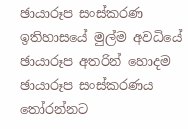ඡායාරූප සංස්කරණ ඉතිහාසයේ මුල්ම අවධියේ ඡායාරූප අතරින් හොදම ඡායාරූප සංස්කරණය තෝරන්නට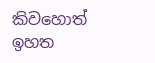කිවහොත් ඉහත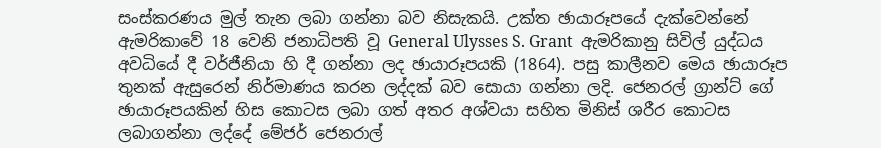සංස්කරණය මුල් තැන ලබා ගන්නා බව නිසැකයි. උක්ත ඡායාරූපයේ දැක්වෙන්නේ ඇමරිකාවේ 18 වෙනි ජනාධිපති වූ General Ulysses S. Grant  ඇමරිකානු සිවිල් යුද්ධය අවධියේ දී වර්ජීනියා හි දී ගන්නා ලද ඡායාරූපයකි (1864). පසු කාලීනව මෙය ඡායාරූප තුනක් ඇසුරෙන් නිර්මාණය කරන ලද්දක් බව සොයා ගන්නා ලදි. ජෙනරල් ග්‍රාන්ට් ගේ ඡායාරූපයකින් හිස කොටස ලබා ගත් අතර අශ්වයා සහිත මිනිස් ශරීර කොටස ලබාගන්නා ලද්දේ මේජර් ජෙනරාල්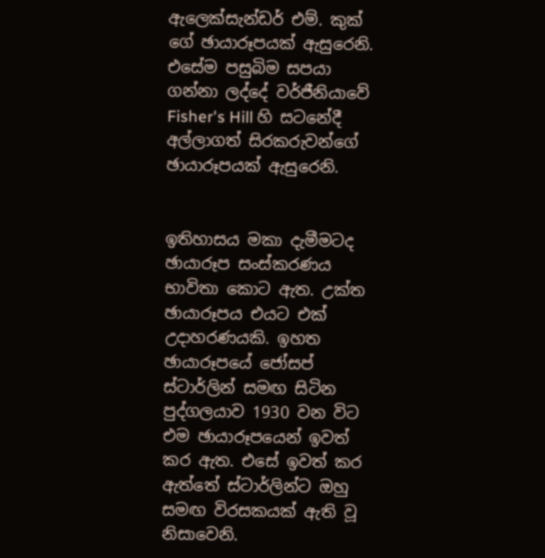ඇලෙක්සැන්ඩර් එම්. කුක් ගේ ඡායාරූපයක් ඇසුරෙනි. එසේම පසුබිම සපයා ගන්නා ලද්දේ වර්ජීනියාවේ Fisher's Hill හි සටනේදී අල්ලාගත් සිරකරුවන්ගේ ඡායාරූපයක් ඇසුරෙනි.


ඉතිහාසය මකා දැමීමටද ඡායාරූප සංස්කරණය භාවිතා කොට ඇත. උක්ත ඡායාරූපය එයට එක් උදාහරණයකි. ඉහත ඡායාරූපයේ ජෝසප් ස්ටාර්ලින් සමඟ සිටින පුද්ගලයාව 1930 වන විට එම ඡායාරූපයෙන් ඉවත් කර ඇත. එසේ ඉවත් කර ඇත්තේ ස්ටාර්ලින්ට ඔහු සමඟ විරසකයක් ඇති වූ නිසාවෙනි.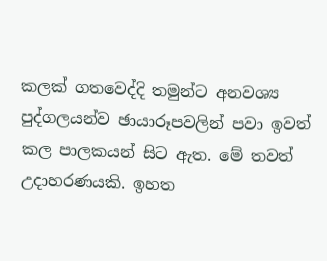කලක් ගතවෙද්දි තමුන්ට අනවශ්‍ය පුද්ගලයන්ව ඡායාරූපවලින් පවා ඉවත් කල පාලකයන් සිට ඇත. මේ තවත් උදාහරණයකි. ඉහත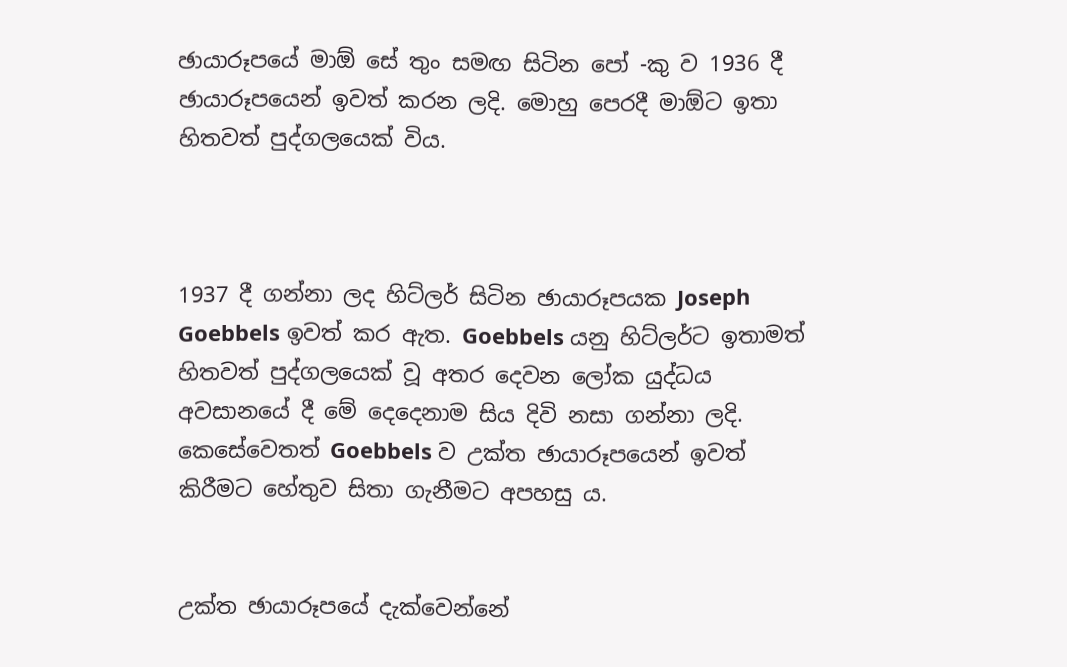ඡායාරූපයේ මාඕ සේ තුං සමඟ සිටින පෝ -කු ව 1936 දී ඡායාරූපයෙන් ඉවත් කරන ලදි. මොහු පෙරදී මාඕට ඉතා හිතවත් පුද්ගලයෙක් විය.



1937 දී ගන්නා ලද හිට්ලර් සිටින ඡායාරූපයක Joseph Goebbels ඉවත් කර ඇත. Goebbels යනු හිට්ලර්ට ඉතාමත් හිතවත් පුද්ගලයෙක් වූ අතර දෙවන ලෝක යුද්ධය අවසානයේ දී මේ දෙදෙනාම සිය දිවි නසා ගන්නා ලදි. කෙසේවෙතත් Goebbels ව උක්ත ඡායාරූපයෙන් ඉවත් කිරීමට හේතුව සිතා ගැනීමට අපහසු ය.


උක්ත ඡායාරූපයේ දැක්වෙන්නේ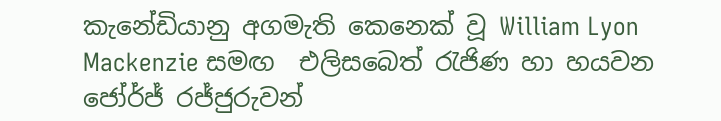කැනේඩියානු අගමැති කෙනෙක් වූ William Lyon Mackenzie සමඟ  එලිසබෙත් රැජිණ හා හයවන ජෝර්ජ් රජ්ජුරුවන්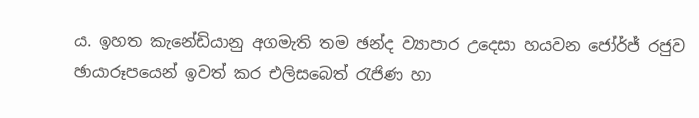ය. ඉහත කැනේඩියානු අගමැති තම ඡන්ද ව්‍යාපාර උදෙසා හයවන ජෝර්ජ් රජුව ඡායාරූපයෙන් ඉවත් කර එලිසබෙත් රැජිණ හා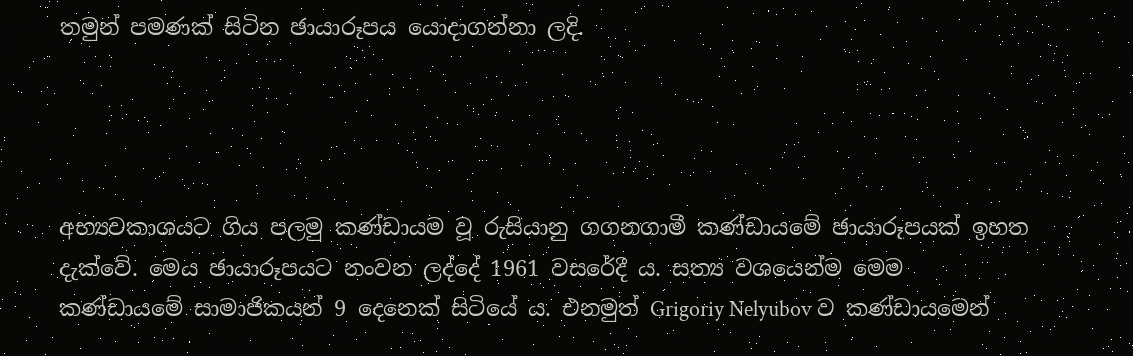තමුන් පමණක් සිටින ඡායාරූපය යොදාගන්නා ලදි.




අභ්‍යවකාශයට ගිය පලමු කණ්ඩායම වූ රුසියානු ගගනගාමී කණ්ඩායමේ ඡායාරූපයක් ඉහත දැක්වේ. මෙය ඡායාරූපයට නංවන ලද්දේ 1961 වසරේදී ය. සත්‍ය වශයෙන්ම මෙම කණ්ඩායමේ සාමාජිකයන් 9 දෙනෙක් සිටියේ ය. එනමුත් Grigoriy Nelyubov ව කණ්ඩායමෙන්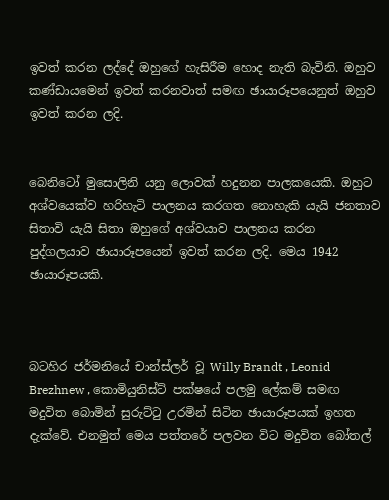ඉවත් කරන ලද්දේ ඔහුගේ හැසිරීම හොද නැති බැවිනි. ඔහුව කණ්ඩායමෙන් ඉවත් කරනවාත් සමඟ ඡායාරූපයෙනුත් ඔහුව ඉවත් කරන ලදි.


බෙනිටෝ මුසොලිනි යනු ලොවක් හදුනන පාලකයෙකි. ඔහුට අශ්වයෙක්ව හරිහැටි පාලනය කරගත නොහැකි යැයි ජනතාව සිතාවි යැයි සිතා ඔහුගේ අශ්වයාව පාලනය කරන පුද්ගලයාව ඡායාරූපයෙන් ඉවත් කරන ලදි. මෙය 1942 ඡායාරූපයකි.



බටහිර ජර්මනියේ චාන්ස්ලර් වූ Willy Brandt , Leonid Brezhnew , කොමියුනිස්ට් පක්ෂයේ පලමු ලේකම් සමඟ මදුවිත බොමින් සුරුට්ටු උරමින් සිටින ඡායාරූපයක් ඉහත දැක්වේ. එනමුත් මෙය පත්තරේ පලවන විට මදුවිත බෝතල්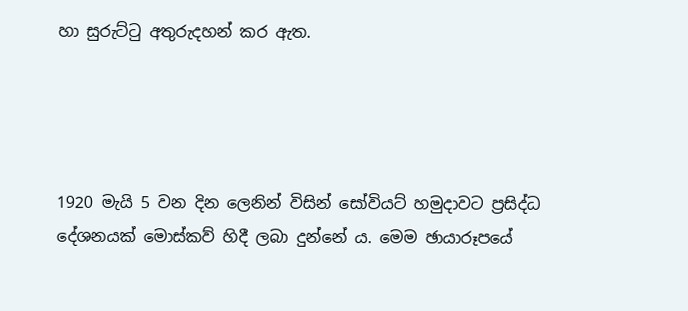හා සුරුට්ටු අතුරුදහන් කර ඇත.




1920 මැයි 5 වන දින ලෙනින් විසින් සෝවියට් හමුදාවට ප්‍රසිද්ධ දේශනයක් මොස්කව් හිදී ලබා දුන්නේ ය. මෙම ඡායාරූපයේ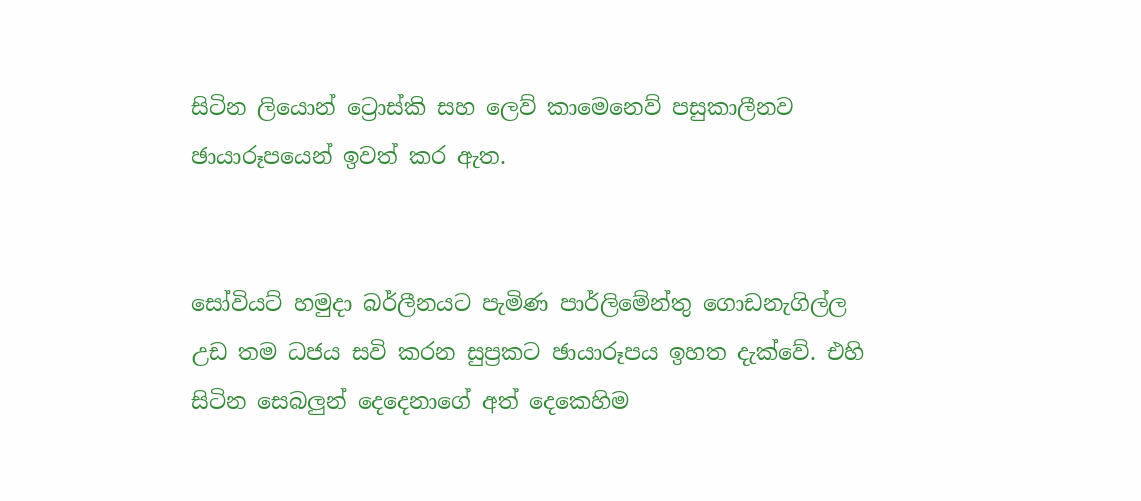සිටින ලියොන් ට්‍රොස්කි සහ ලෙව් කාමෙනෙව් පසුකාලීනව ඡායාරූපයෙන් ඉවත් කර ඇත.


සෝවියට් හමුදා බර්ලීනයට පැමිණ පාර්ලිමේන්තු ගොඩනැගිල්ල උඩ තම ධජය සවි කරන සුප්‍රකට ඡායාරූපය ඉහත දැක්වේ. එහි සිටින සෙබලුන් දෙදෙනාගේ අත් දෙකෙහිම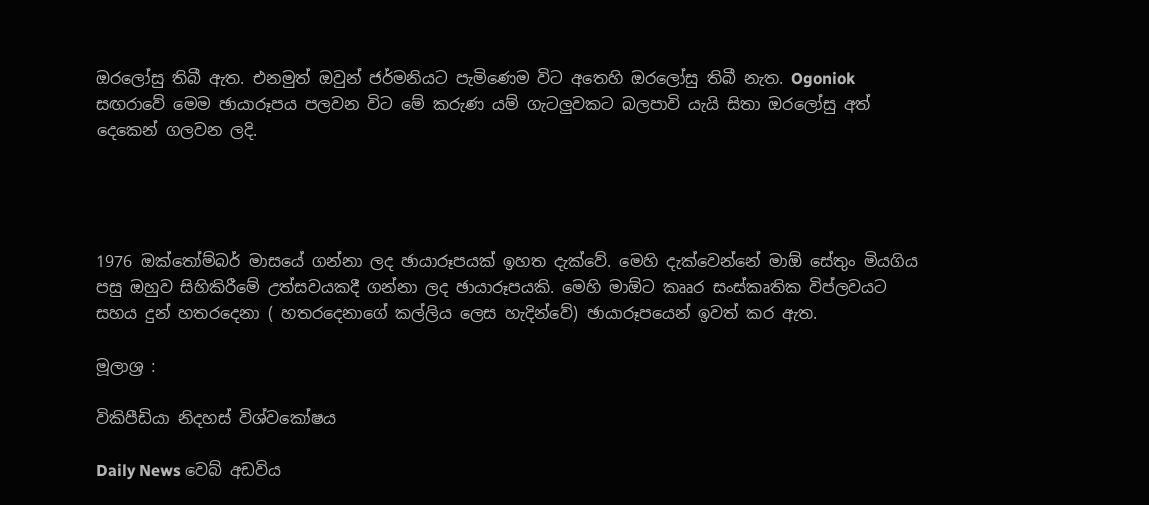ඔරලෝසු තිබී ඇත. එනමුත් ඔවුන් ජර්මනියට පැමිණෙම විට අතෙහි ඔරලෝසු තිබී නැත. Ogoniok සඟරාවේ මෙම ඡායාරූපය පලවන විට මේ කරුණ යම් ගැටලුවකට බලපාවි යැයි සිතා ඔරලෝසු අත් දෙකෙන් ගලවන ලදි.




1976 ඔක්තෝම්බර් මාසයේ ගන්නා ලද ඡායාරූපයක් ඉහත දැක්වේ. මෙහි දැක්වෙන්නේ මාඕ සේතුං මියගිය පසු ඔහුව සිහිකිරීමේ උත්සවයකදී ගන්නා ලද ඡායාරූපයකි. මෙහි මාඕට කෲර සංස්කෘතික විප්ලවයට සහය දුන් හතරදෙනා ( හතරදෙනාගේ කල්ලිය ලෙස හැදින්වේ) ඡායාරූපයෙන් ඉවත් කර ඇත.

මූලාශ්‍ර :

විකිපීඩියා නිදහස් විශ්වකෝෂය

Daily News වෙබ් අඩවිය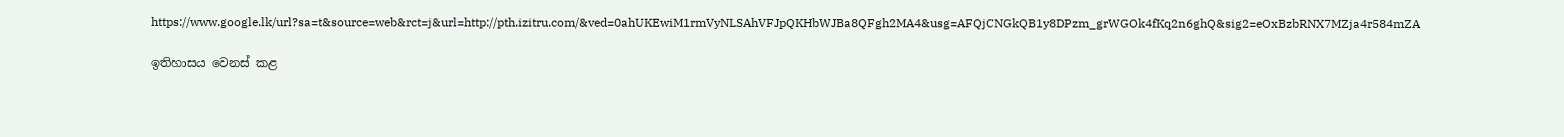https://www.google.lk/url?sa=t&source=web&rct=j&url=http://pth.izitru.com/&ved=0ahUKEwiM1rmVyNLSAhVFJpQKHbWJBa8QFgh2MA4&usg=AFQjCNGkQB1y8DPzm_grWGOk4fKq2n6ghQ&sig2=eOxBzbRNX7MZja4r584mZA

ඉතිහාසය වෙනස් කළ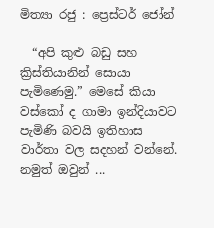මිත්‍යා රජු : ප්‍රෙස්ටර් ජෝන්

  “අපි කුළු බඩු සහ ක්‍රිස්තියානින් සොයා පැමිණෙමු.” මෙසේ කියා වස්කෝ ද ගාමා ඉන්දියාවට පැමිණි බවයි ඉතිහාස වාර්තා වල සදහන් වන්නේ. නමුත් ඔවුන් ...